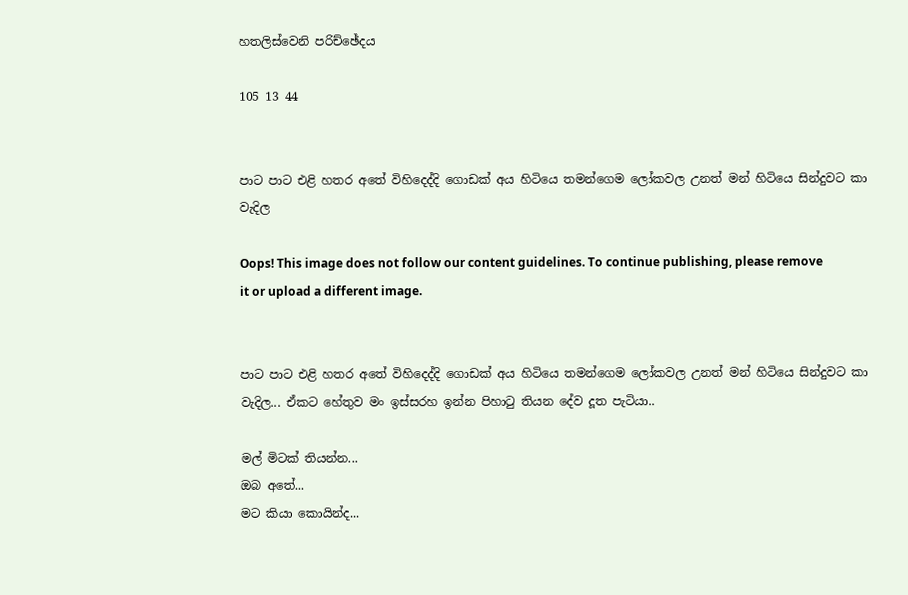හතලිස්වෙනි පරිච්ඡේදය

105 13 44


පාට පාට එළි හතර අතේ විහිදෙද්දි ගොඩක් අය හිටියෙ තමන්ගෙම ලෝකවල උනත් මන් හිටියෙ සින්දුවට කා වැදිල

Oops! This image does not follow our content guidelines. To continue publishing, please remove it or upload a different image.


පාට පාට එළි හතර අතේ විහිදෙද්දි ගොඩක් අය හිටියෙ තමන්ගෙම ලෝකවල උනත් මන් හිටියෙ සින්දුවට කා වැදිල... ඒකට හේතුව මං ඉස්සරහ ඉන්න පිහාටු තියන දේව දූත පැටියා..

මල් මිටක් තියන්න...
ඔබ අතේ...
මට කියා කොයින්ද...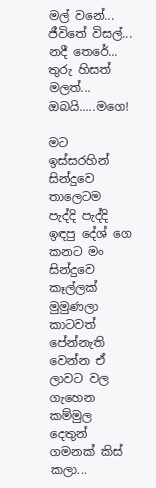මල් වනේ...
ජීවිතේ විසල්...
නදී තෙරේ...
තුරු හිසත් මලත්...
ඔබයි.....මගෙ!

මට ඉස්සරහින් සින්දුවෙ තාලෙටම පැද්දි පැද්දි ඉඳපු දේශ් ගෙ කනට මං සින්දුවෙ කෑල්ලක් මුමුණලා කාටවත් පේන්නැති වෙන්න ඒ ලාවට වල ගැහෙන කම්මුල දෙතුන් ගමනක් කිස් කලා...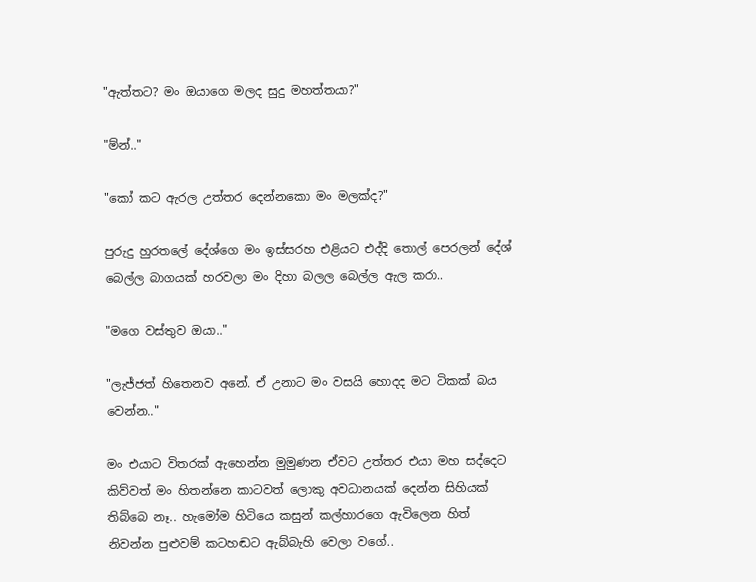"ඇත්තට? මං ඔයාගෙ මලද සුදු මහත්තයා?"

"ම්න්.."

"කෝ කට ඇරල උත්තර දෙන්නකො මං මලක්ද?"

පුරුදු හුරතලේ දේශ්ගෙ මං ඉස්සරහ එළියට එද්දි තොල් පෙරලන් දේශ් බෙල්ල බාගයක් හරවලා මං දිහා බලල බෙල්ල ඇල කරා..

"මගෙ වස්තුව ඔයා.."

"ලැජ්ජත් හිතෙනව අනේ. ඒ උනාට මං වසයි හොදද මට ටිකක් බය වෙන්න.."

මං එයාට විතරක් ඇහෙන්න මුමුණන ඒවට උත්තර එයා මහ සද්දෙට කිව්වත් මං හිතන්නෙ කාටවත් ලොකු අවධානයක් දෙන්න සිහියක් තිබ්බෙ නෑ.. හැමෝම හිටියෙ කසුන් කල්හාරගෙ ඇවිලෙන හිත් නිවන්න පුළුවම් කටහඬට ඇබ්බැහි වෙලා වගේ..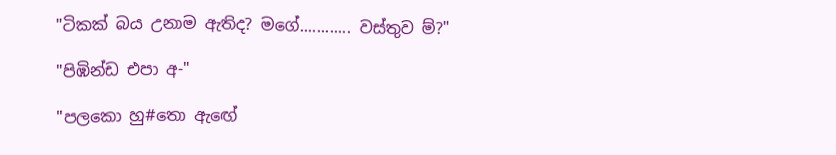"ටිකක් බය උනාම ඇතිද? මගේ............ වස්තුව ම්?"

"පිඹින්ඩ එපා අ-"

"පලකො හු#තො ඇඟේ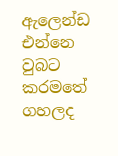ඇලෙන්ඩ එන්නෙ වුබට කරමතේ ගහලද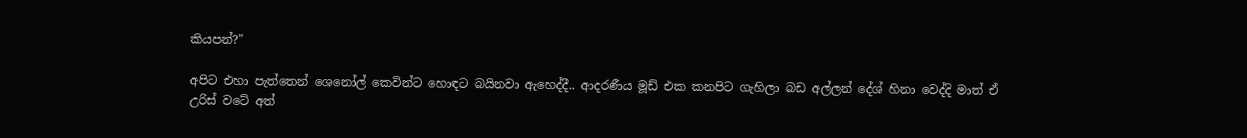කියපන්?"

අපිට එහා පැත්තෙන් ශෙනෝල් කෙවින්ට හොඳට බයිනවා ඇහෙද්දී.. ආදරණීය මූඩ් එක කනපිට ගැහිලා බඩ අල්ලන් දේශ් හිනා වෙද්දි මාත් ඒ උරිස් වටේ අත්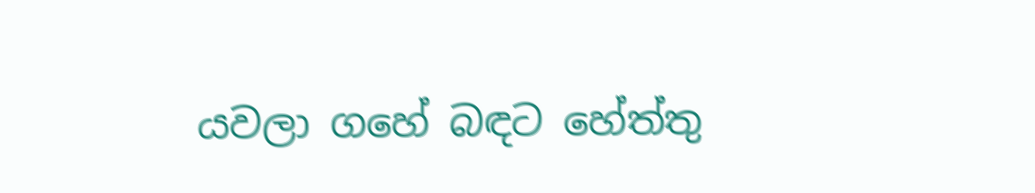යවලා ගහේ බඳට හේත්තු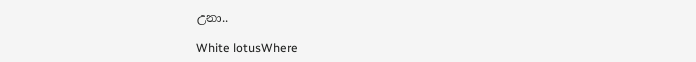උනා..

White lotusWhere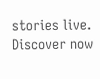stories live. Discover now